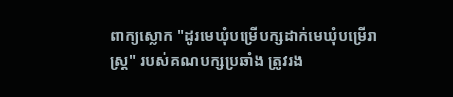ពាក្យស្លោក "ដូរមេឃុំបម្រើបក្សដាក់មេឃុំបម្រើរាស្ត្រ" របស់គណបក្សប្រឆាំង ត្រូវរង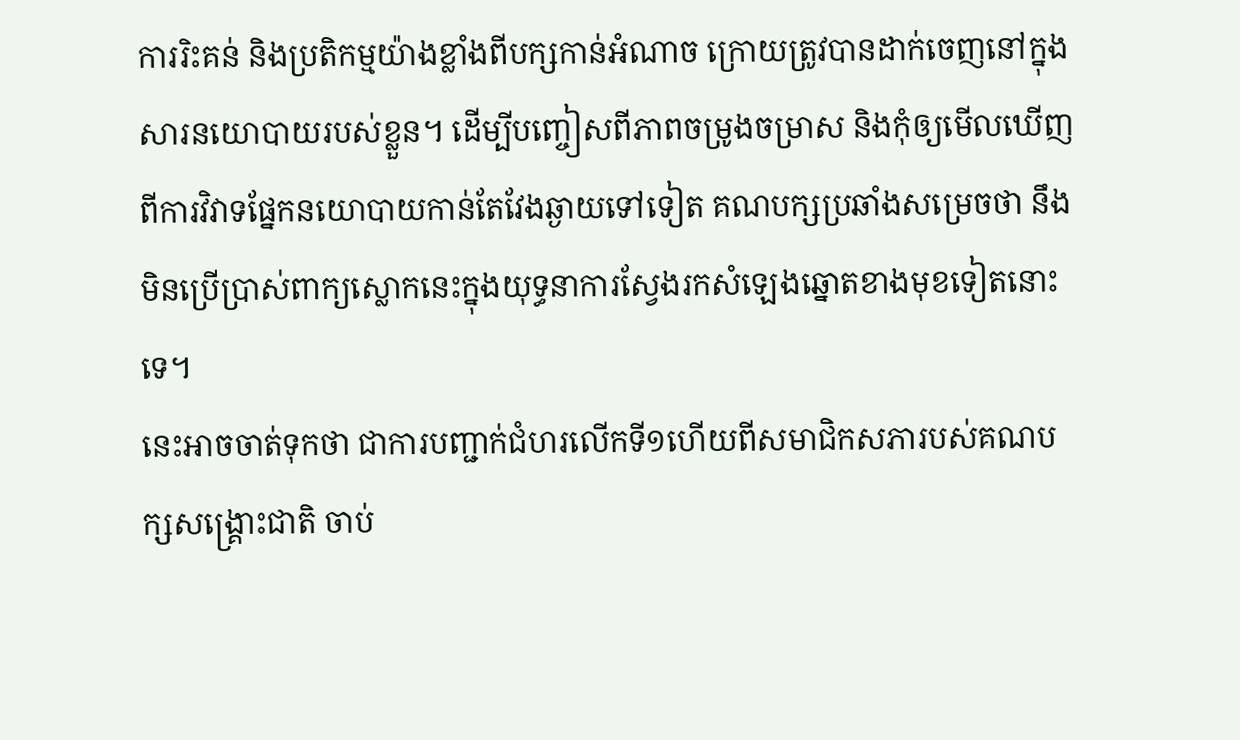ការរិះគន់ និងប្រតិកម្មយ៉ាងខ្លាំងពីបក្សកាន់អំណាច ក្រោយត្រូវបានដាក់ចេញនៅក្នុងសារនយោបាយរបស់ខ្លួន។ ដើម្បីបញ្ចៀសពីភាពចម្រូងចម្រាស និងកុំឲ្យមើលឃើញពីការវិវាទផ្នែកនយោបាយកាន់តែវែងឆ្ងាយទៅទៀត គណបក្សប្រឆាំងសម្រេចថា នឹងមិនប្រើប្រាស់ពាក្យស្លោកនេះក្នុងយុទ្ធនាការស្វែងរកសំឡេងឆ្នោតខាងមុខទៀតនោះទេ។
នេះអាចចាត់ទុកថា ជាការបញ្ជាក់ជំហរលើកទី១ហើយពីសមាជិកសភារបស់គណបក្សសង្គ្រោះជាតិ ចាប់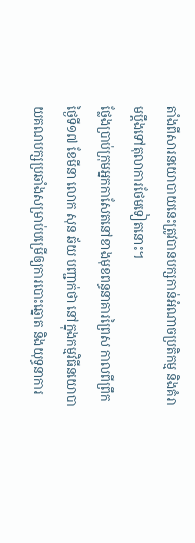តាំងពីសារនយោបាយនេះត្រូវបានបក្សកាន់អំណាចប្រតិកម្ម និងគំរាមប្ដឹងទៅតុលាការថែមទៀតនោះ។
ថ្លែងប្រាប់ក្រុមអ្នកកាសែតនៅខាងមុខពន្ធនាគារព្រៃស កាលពីព្រឹកថ្ងៃទី១៧ ខែមីនា លោក សុន ឆ័យ បញ្ជាក់ថា នៅក្នុងកម្មវិធីនយោបាយគណបក្សប្រឆាំងសម្រាប់បម្រើឲ្យការបោះឆ្នោត និងយុទ្ធនាការ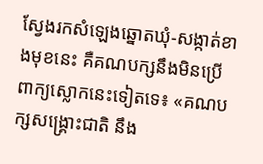ស្វែងរកសំឡេងឆ្នោតឃុំ-សង្កាត់ខាងមុខនេះ គឺគណបក្សនឹងមិនប្រើពាក្យស្លោកនេះទៀតទេ៖ «គណបក្សសង្គ្រោះជាតិ នឹង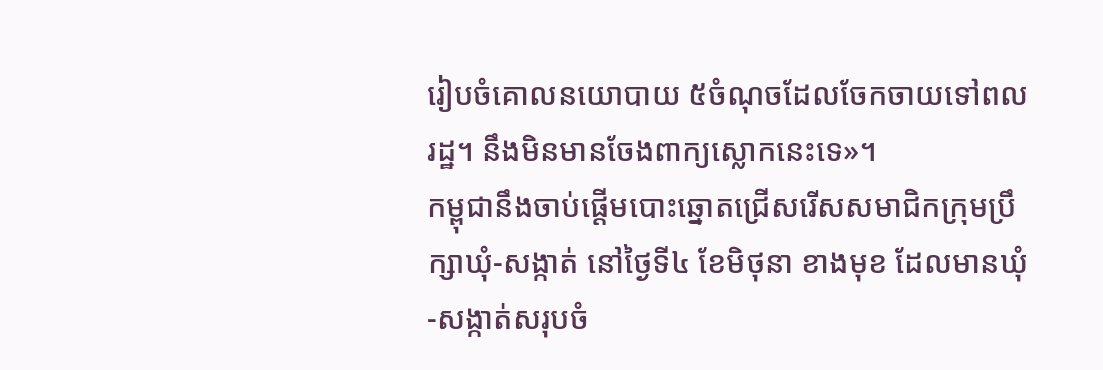រៀបចំគោលនយោបាយ ៥ចំណុចដែលចែកចាយទៅពលរដ្ឋ។ នឹងមិនមានចែងពាក្យស្លោកនេះទេ»។
កម្ពុជានឹងចាប់ផ្ដើមបោះឆ្នោតជ្រើសរើសសមាជិកក្រុមប្រឹក្សាឃុំ-សង្កាត់ នៅថ្ងៃទី៤ ខែមិថុនា ខាងមុខ ដែលមានឃុំ-សង្កាត់សរុបចំ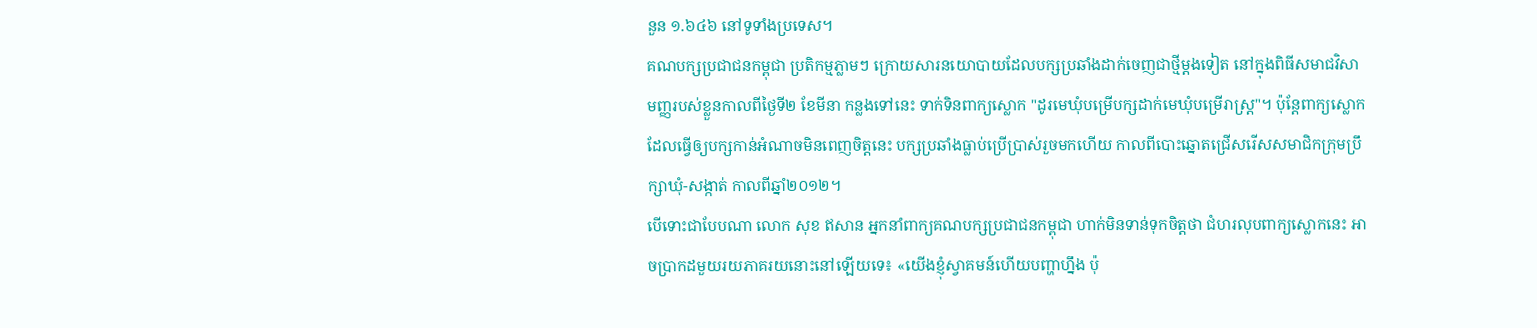នួន ១.៦៤៦ នៅទូទាំងប្រទេស។
គណបក្សប្រជាជនកម្ពុជា ប្រតិកម្មភ្លាមៗ ក្រោយសារនយោបាយដែលបក្សប្រឆាំងដាក់ចេញជាថ្មីម្ដងទៀត នៅក្នុងពិធីសមាជវិសាមញ្ញរបស់ខ្លួនកាលពីថ្ងៃទី២ ខែមីនា កន្លងទៅនេះ ទាក់ទិនពាក្យស្លោក "ដូរមេឃុំបម្រើបក្សដាក់មេឃុំបម្រើរាស្ត្រ"។ ប៉ុន្តែពាក្យស្លោកដែលធ្វើឲ្យបក្សកាន់អំណាចមិនពេញចិត្តនេះ បក្សប្រឆាំងធ្លាប់ប្រើប្រាស់រួចមកហើយ កាលពីបោះឆ្នោតជ្រើសរើសសមាជិកក្រុមប្រឹក្សាឃុំ-សង្កាត់ កាលពីឆ្នាំ២០១២។
បើទោះជាបែបណា លោក សុខ ឥសាន អ្នកនាំពាក្យគណបក្សប្រជាជនកម្ពុជា ហាក់មិនទាន់ទុកចិត្តថា ជំហរលុបពាក្យស្លោកនេះ អាចប្រាកដមួយរយភាគរយនោះនៅឡើយទេ៖ «យើងខ្ញុំស្វាគមន៍ហើយបញ្ហាហ្នឹង ប៉ុ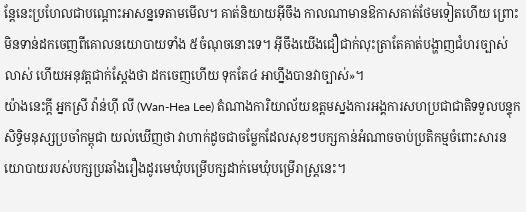ន្តែនេះប្រហែលជាបណ្ដោះអាសន្នទេតាមមើល។ គាត់និយាយអ៊ីចឹង កាលណាមានឱកាសគាត់ថែមទៀតហើយ ព្រោះមិនទាន់ដកចេញពីគោលនយោបាយទាំង ៥ចំណុចនោះទេ។ អ៊ីចឹងយើងជឿជាក់លុះត្រាតែគាត់បង្ហាញជំហរច្បាស់លាស់ ហើយអនុវត្តជាក់ស្ដែងថា ដកចេញហើយ ទុកតែ៤ អាហ្នឹងបានវាច្បាស់»។
យ៉ាងនេះក្តី អ្នកស្រី វ៉ាន់ហ៊ី លី (Wan-Hea Lee) តំណាងការិយាល័យឧត្ដមស្នងការអង្គការសហប្រជាជាតិទទួលបន្ទុកសិទ្ធិមនុស្សប្រចាំកម្ពុជា យល់ឃើញថា វាហាក់ដូចជាចម្លែកដែលសុខៗបក្សកាន់អំណាចចាប់ប្រតិកម្មចំពោះសារនយោបាយរបស់បក្សប្រឆាំងរឿងដូរមេឃុំបម្រើបក្សដាក់មេឃុំបម្រើរាស្ត្រនេះ។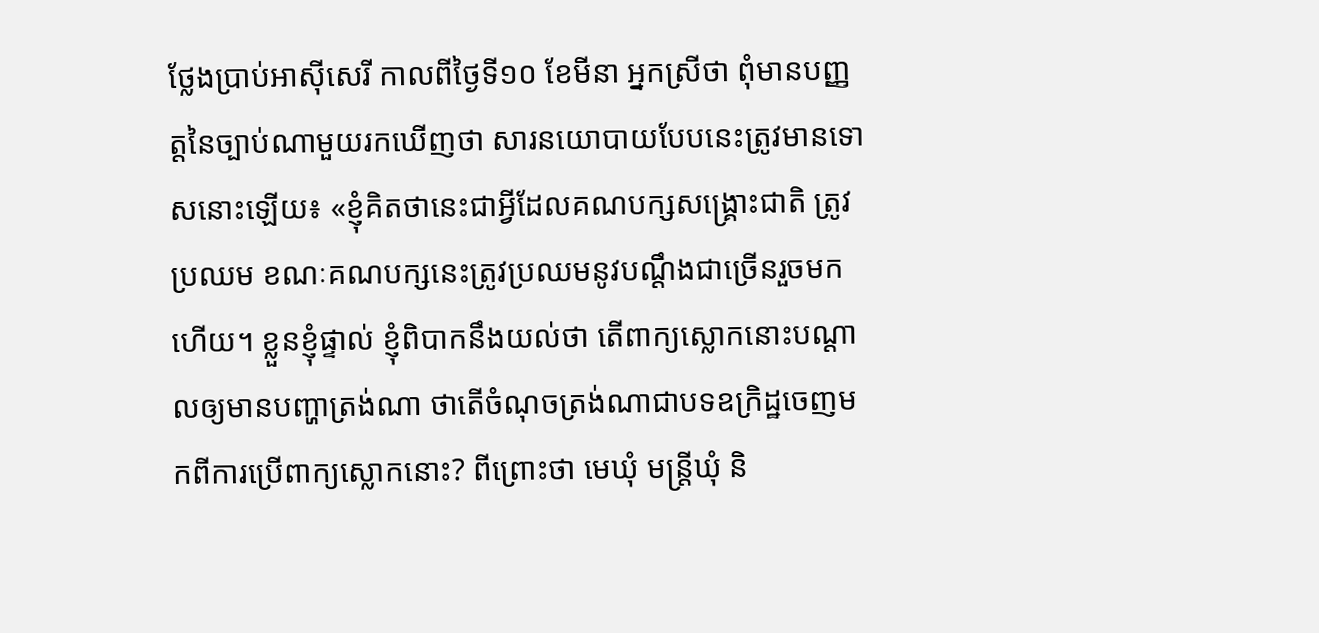ថ្លែងប្រាប់អាស៊ីសេរី កាលពីថ្ងៃទី១០ ខែមីនា អ្នកស្រីថា ពុំមានបញ្ញត្តនៃច្បាប់ណាមួយរកឃើញថា សារនយោបាយបែបនេះត្រូវមានទោសនោះឡើយ៖ «ខ្ញុំគិតថានេះជាអ្វីដែលគណបក្សសង្គ្រោះជាតិ ត្រូវប្រឈម ខណៈគណបក្សនេះត្រូវប្រឈមនូវបណ្ដឹងជាច្រើនរួចមកហើយ។ ខ្លួនខ្ញុំផ្ទាល់ ខ្ញុំពិបាកនឹងយល់ថា តើពាក្យស្លោកនោះបណ្ដាលឲ្យមានបញ្ហាត្រង់ណា ថាតើចំណុចត្រង់ណាជាបទឧក្រិដ្ឋចេញមកពីការប្រើពាក្យស្លោកនោះ? ពីព្រោះថា មេឃុំ មន្ត្រីឃុំ និ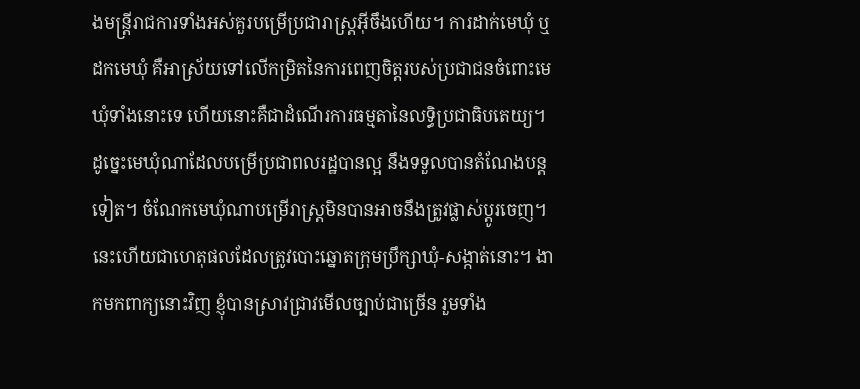ងមន្ត្រីរាជការទាំងអស់គួរបម្រើប្រជារាស្ត្រអ៊ីចឹងហើយ។ ការដាក់មេឃុំ ឬដកមេឃុំ គឺអាស្រ័យទៅលើកម្រិតនៃការពេញចិត្តរបស់ប្រជាជនចំពោះមេឃុំទាំងនោះទេ ហើយនោះគឺជាដំណើរការធម្មតានៃលទ្ធិប្រជាធិបតេយ្យ។ ដូច្នេះមេឃុំណាដែលបម្រើប្រជាពលរដ្ឋបានល្អ នឹងទទួលបានតំណែងបន្តទៀត។ ចំណែកមេឃុំណាបម្រើរាស្ត្រមិនបានអាចនឹងត្រូវផ្លាស់ប្ដូរចេញ។ នេះហើយជាហេតុផលដែលត្រូវបោះឆ្នោតក្រុមប្រឹក្សាឃុំ-សង្កាត់នោះ។ ងាកមកពាក្យនោះវិញ ខ្ញុំបានស្រាវជ្រាវមើលច្បាប់ជាច្រើន រួមទាំង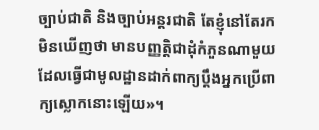ច្បាប់ជាតិ និងច្បាប់អន្តរជាតិ តែខ្ញុំនៅតែរកមិនឃើញថា មានបញ្ញត្តិជាដុំកំភួនណាមួយដែលធ្វើជាមូលដ្ឋានដាក់ពាក្យប្ដឹងអ្នកប្រើពាក្យស្លោកនោះឡើយ»។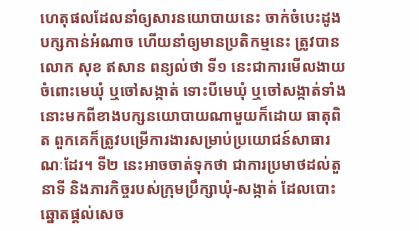ហេតុផលដែលនាំឲ្យសារនយោបាយនេះ ចាក់ចំបេះដូងបក្សកាន់អំណាច ហើយនាំឲ្យមានប្រតិកម្មនេះ ត្រូវបានលោក សុខ ឥសាន ពន្យល់ថា ទី១ នេះជាការមើលងាយចំពោះមេឃុំ ឬចៅសង្កាត់ ទោះបីមេឃុំ ឬចៅសង្កាត់ទាំងនោះមកពីខាងបក្សនយោបាយណាមួយក៏ដោយ ធាតុពិត ពួកគេក៏ត្រូវបម្រើការងារសម្រាប់ប្រយោជន៍សាធារណៈដែរ។ ទី២ នេះអាចចាត់ទុកថា ជាការប្រមាថដល់តួនាទី និងភារកិច្ចរបស់ក្រុមប្រឹក្សាឃុំ-សង្កាត់ ដែលបោះឆ្នោតផ្ដល់សេច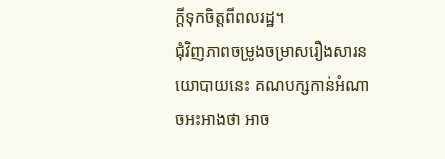ក្ដីទុកចិត្តពីពលរដ្ឋ។
ជុំវិញភាពចម្រូងចម្រាសរឿងសារនយោបាយនេះ គណបក្សកាន់អំណាចអះអាងថា អាច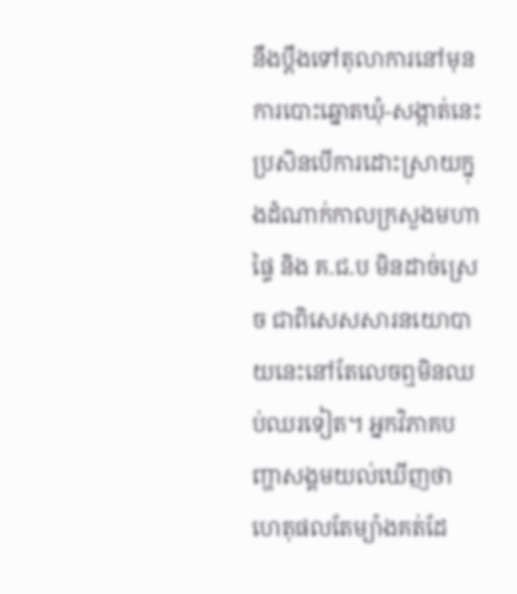នឹងប្ដឹងទៅតុលាការនៅមុនការបោះឆ្នោតឃុំ-សង្កាត់នេះ ប្រសិនបើការដោះស្រាយក្នុងដំណាក់កាលក្រសួងមហាផ្ទៃ និង គ.ជ.ប មិនដាច់ស្រេច ជាពិសេសសារនយោបាយនេះនៅតែលេចឮមិនឈប់ឈរទៀត។ អ្នកវិភាគបញ្ហាសង្គមយល់ឃើញថា ហេតុផលតែម្យ៉ាងគត់ដែ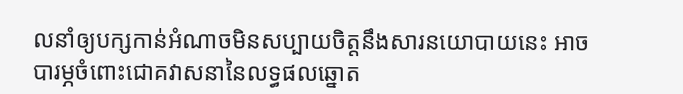លនាំឲ្យបក្សកាន់អំណាចមិនសប្បាយចិត្តនឹងសារនយោបាយនេះ អាចបារម្ភចំពោះជោគវាសនានៃលទ្ធផលឆ្នោត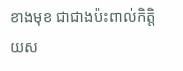ខាងមុខ ជាជាងប៉ះពាល់កិត្តិយស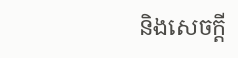និងសេចក្ដី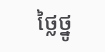ថ្លៃថ្នូ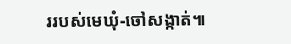ររបស់មេឃុំ-ចៅសង្កាត់៕